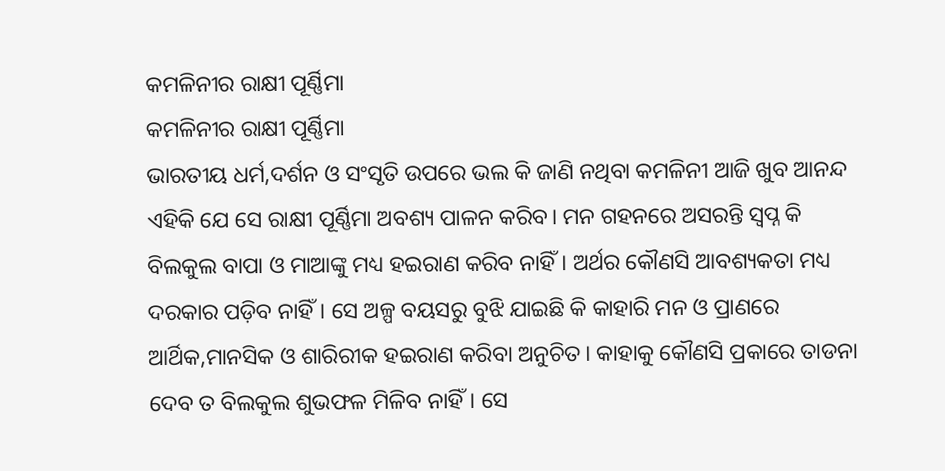କମଳିନୀର ରାକ୍ଷୀ ପୂର୍ଣ୍ଣିମା
କମଳିନୀର ରାକ୍ଷୀ ପୂର୍ଣ୍ଣିମା
ଭାରତୀୟ ଧର୍ମ,ଦର୍ଶନ ଓ ସଂସୃତି ଉପରେ ଭଲ କି ଜାଣି ନଥିବା କମଳିନୀ ଆଜି ଖୁବ ଆନନ୍ଦ ଏହିକି ଯେ ସେ ରାକ୍ଷୀ ପୂର୍ଣ୍ଣିମା ଅବଶ୍ୟ ପାଳନ କରିବ। ମନ ଗହନରେ ଅସରନ୍ତି ସ୍ବପ୍ନ କି ବିଲକୁଲ ବାପା ଓ ମାଆଙ୍କୁ ମଧ୍ୟ ହଇରାଣ କରିବ ନାହିଁ। ଅର୍ଥର କୌଣସି ଆବଶ୍ୟକତା ମଧ୍ୟ ଦରକାର ପଡ଼ିବ ନାହିଁ। ସେ ଅଳ୍ପ ବୟସରୁ ବୁଝି ଯାଇଛି କି କାହାରି ମନ ଓ ପ୍ରାଣରେ ଆର୍ଥିକ,ମାନସିକ ଓ ଶାରିରୀକ ହଇରାଣ କରିବା ଅନୁଚିତ। କାହାକୁ କୌଣସି ପ୍ରକାରେ ତାଡନା ଦେବ ତ ବିଲକୁଲ ଶୁଭଫଳ ମିଳିବ ନାହିଁ। ସେ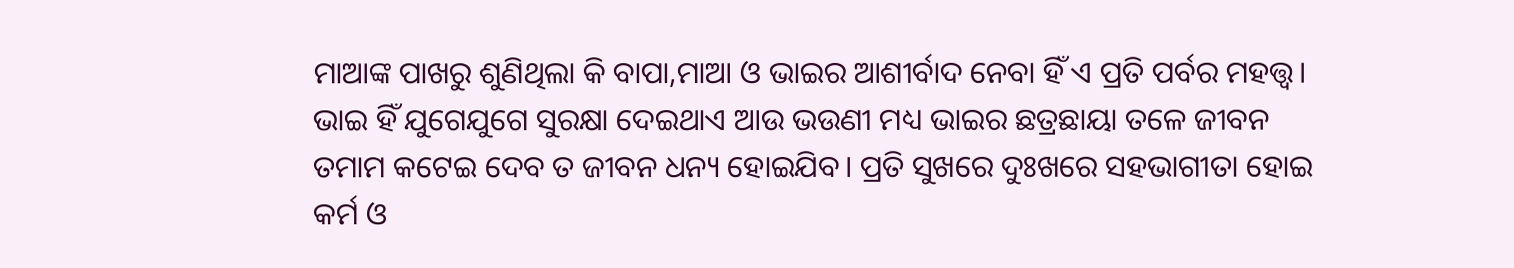ମାଆଙ୍କ ପାଖରୁ ଶୁଣିଥିଲା କି ବାପା,ମାଆ ଓ ଭାଇର ଆଶୀର୍ବାଦ ନେବା ହିଁ ଏ ପ୍ରତି ପର୍ବର ମହତ୍ତ୍ୱ। ଭାଇ ହିଁ ଯୁଗେଯୁଗେ ସୁରକ୍ଷା ଦେଇଥାଏ ଆଉ ଭଉଣୀ ମଧ୍ୟ ଭାଇର ଛତ୍ରଛାୟା ତଳେ ଜୀବନ ତମାମ କଟେଇ ଦେବ ତ ଜୀବନ ଧନ୍ୟ ହୋଇଯିବ। ପ୍ରତି ସୁଖରେ ଦୁଃଖରେ ସହଭାଗୀତା ହୋଇ କର୍ମ ଓ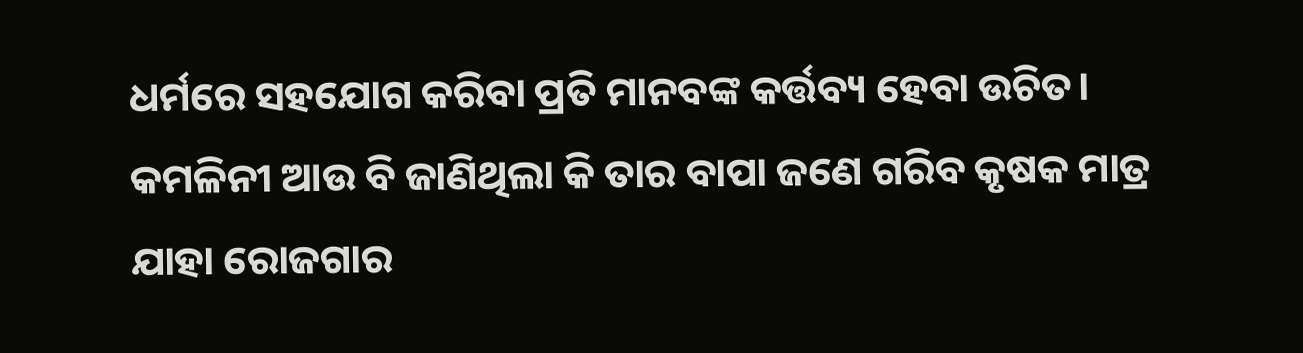ଧର୍ମରେ ସହଯୋଗ କରିବା ପ୍ରତି ମାନବଙ୍କ କର୍ତ୍ତବ୍ୟ ହେବା ଉଚିତ।
କମଳିନୀ ଆଉ ବି ଜାଣିଥିଲା କି ତାର ବାପା ଜଣେ ଗରିବ କୃଷକ ମାତ୍ର ଯାହା ରୋଜଗାର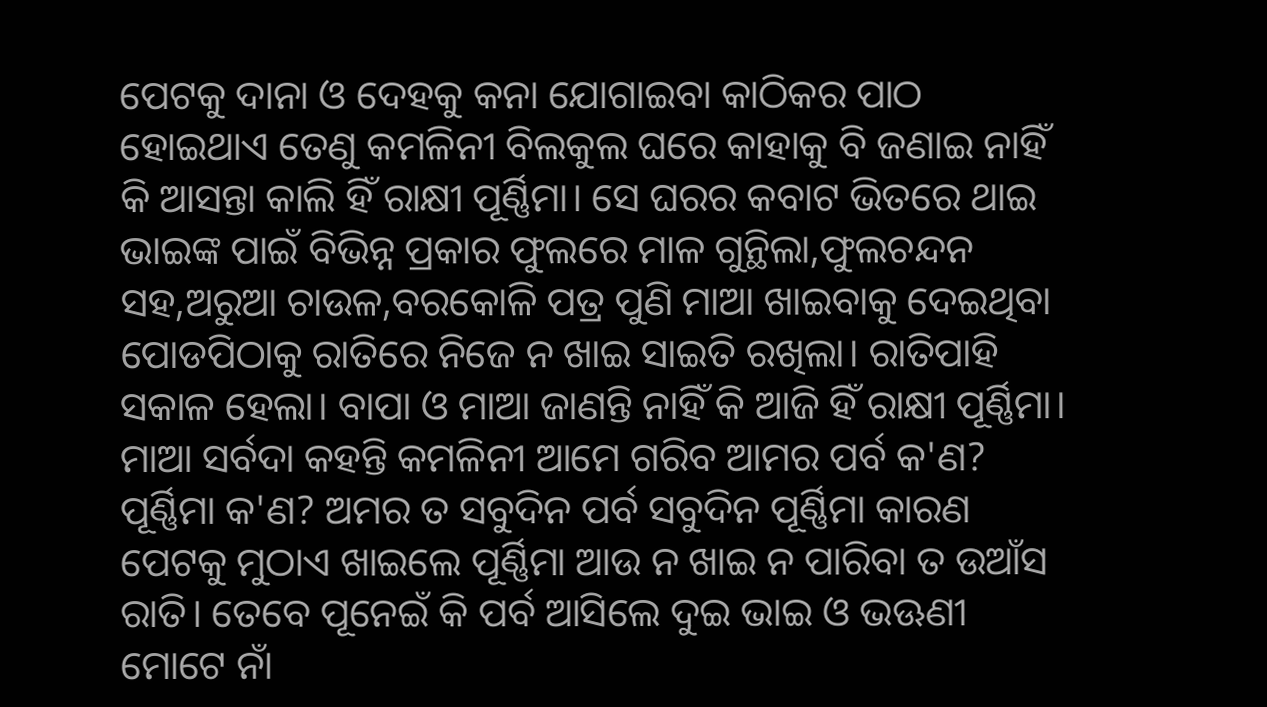ପେଟକୁ ଦାନା ଓ ଦେହକୁ କନା ଯୋଗାଇବା କାଠିକର ପାଠ ହୋଇଥାଏ ତେଣୁ କମଳିନୀ ବିଲକୁଲ ଘରେ କାହାକୁ ବି ଜଣାଇ ନାହିଁ କି ଆସନ୍ତା କାଲି ହିଁ ରାକ୍ଷୀ ପୂର୍ଣ୍ଣିମା। ସେ ଘରର କବାଟ ଭିତରେ ଥାଇ ଭାଇଙ୍କ ପାଇଁ ବିଭିନ୍ନ ପ୍ରକାର ଫୁଲରେ ମାଳ ଗୁନ୍ଥିଲା,ଫୁଲଚନ୍ଦନ ସହ,ଅରୁଆ ଚାଉଳ,ବରକୋଳି ପତ୍ର ପୁଣି ମାଆ ଖାଇବାକୁ ଦେଇଥିବା ପୋଡପିଠାକୁ ରାତିରେ ନିଜେ ନ ଖାଇ ସାଇତି ରଖିଲା। ରାତିପାହି ସକାଳ ହେଲା। ବାପା ଓ ମାଆ ଜାଣନ୍ତି ନାହିଁ କି ଆଜି ହିଁ ରାକ୍ଷୀ ପୂର୍ଣ୍ଣିମା। ମାଆ ସର୍ବଦା କହନ୍ତି କମଳିନୀ ଆମେ ଗରିବ ଆମର ପର୍ବ କ'ଣ? ପୂର୍ଣ୍ଣିମା କ'ଣ? ଅମର ତ ସବୁଦିନ ପର୍ବ ସବୁଦିନ ପୂର୍ଣ୍ଣିମା କାରଣ ପେଟକୁ ମୁଠାଏ ଖାଇଲେ ପୂର୍ଣ୍ଣିମା ଆଉ ନ ଖାଇ ନ ପାରିବା ତ ଉଆଁସ ରାତି। ତେବେ ପୂନେଇଁ କି ପର୍ବ ଆସିଲେ ଦୁଇ ଭାଇ ଓ ଭଊଣୀ ମୋଟେ ନାଁ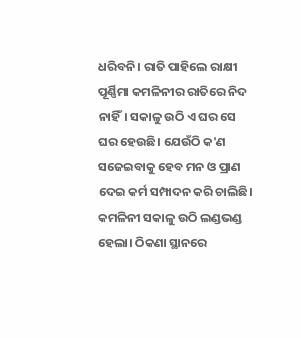ଧରିବନି। ରାତି ପାହିଲେ ରାକ୍ଷୀ ପୂର୍ଣ୍ଣିମା କମଳିନୀର ରାତିରେ ନିଦ ନାହିଁ। ସକାଳୁ ଉଠି ଏ ଘର ସେ ଘର ହେଉଛି। ଯେଉଁଠି କ'ଣ ସଜେଇବାକୁ ହେବ ମନ ଓ ପ୍ରାଣ ଦେଇ କର୍ମ ସମ୍ପାଦନ କରି ଚାଲିଛି।
କମଳିନୀ ସକାଳୁ ଉଠି ଲଣ୍ଡଭଣ୍ଡ ହେଲା। ଠିକଣା ସ୍ଥାନରେ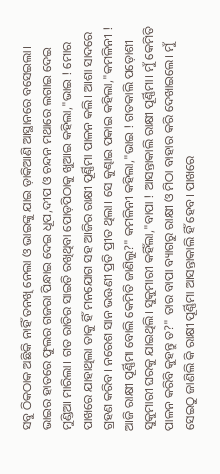ସବୁ ଠିକଠାକ ଅଛିକି ନାହିଁ ତନଖି ନେଲା ଓ ଭାଇଙ୍କୁ ଯାଇ ଡ଼ାକିଆଣି ଆସ୍ଥାନରେ ବସେଇଲା। ଭାଇର ହାତରେ ଫୁଲର ଗଜରା ପିନ୍ଧାଇ ଦେଇ ଧୂପ,ଦୀପ ଓ ଚନ୍ଦନ ମଥାରେ ଲଗାଇ ଦେଇ ମୁଣ୍ଡିଆ ମାରିଲା। ଗତ ରାତିର ସାଇତି ରଖିଥିବା ପୋଡ଼ପିଠାକୁ ଖୁଆଇ କହିଲା,"ଭାଇ ! ମୋର ପାଖରେ ଯାହାଥିଲା ତାକୁ ହିଁ ମନଯୋଗ ସହ ଆଜିର ରାକ୍ଷୀ ପୂର୍ଣ୍ଣିମା ପାଳନ କଲି। ଆଶା ସାଦରେ ଗ୍ରହଣ କରିବ। ନରେଶ ସାନ ଭଊଣୀ ପ୍ରତି ପ୍ରୀତ ଥିଲା। ସେ କୁଣ୍ଢାଇ ପକାଇ କହିଲା,"କମଳିନୀ ! ଆଜି ରାକ୍ଷୀ ପୂର୍ଣ୍ଣିମା ବୋଲି କେମିତି ଜାଣିଲୁ?" କମଳିନୀ କହିଲା,"ଭାଇ ! ଗତକାଲି ପଡ଼ୋଶୀ ସୁକୁମାରୀ ଘରକୁ ଯାଇଥିଲି। ସୁକୁମାରୀ କହିଁଲା,"ବାପା ! ଆସନ୍ତାକାଲି ରାକ୍ଷୀ ପୂର୍ଣ୍ଣିମା। ମୁଁ କେମିତି ପାଳନ କରିବି କୁହନ୍ତୁ ତ?" ତାର ବାପା ବ୍ୟାଗରୁ ରାକ୍ଷୀ ଓ ମିଠା ବାହାର କରି ଦେଖାଇଲେ। ମୁଁ ସେଇଠୁ ଜାଣିଲି କି ରାକ୍ଷୀ ପୂର୍ଣ୍ଣିମା ଆସନ୍ତାକାଲି ହିଁ ହେବ। ପାଖରେ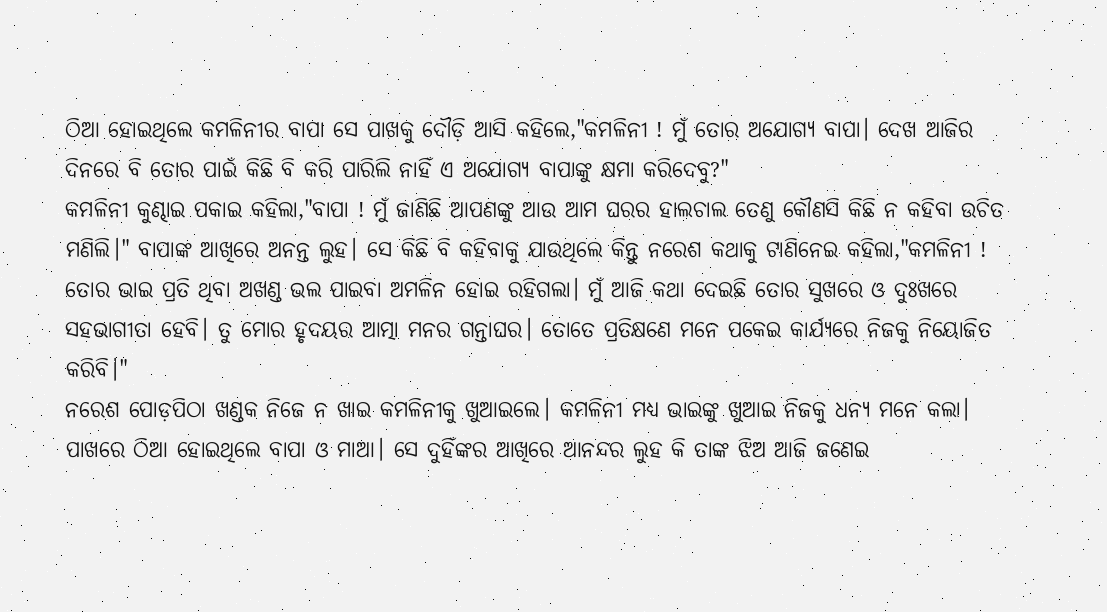ଠିଆ ହୋଇଥିଲେ କମଳିନୀର ବାପା ସେ ପାଖକୁ ଦୌଡ଼ି ଆସି କହିଲେ,"କମଳିନୀ ! ମୁଁ ତୋର ଅଯୋଗ୍ୟ ବାପା। ଦେଖ ଆଜିର ଦିନରେ ବି ତୋର ପାଇଁ କିଛି ବି କରି ପାରିଲି ନାହିଁ ଏ ଅଯୋଗ୍ୟ ବାପାଙ୍କୁ କ୍ଷମା କରିଦେବୁ?"
କମଳିନୀ କୁଣ୍ଢାଇ ପକାଇ କହିଲା,"ବାପା ! ମୁଁ ଜାଣିଛି ଆପଣଙ୍କୁ ଆଉ ଆମ ଘରର ହାଲଚାଲ ତେଣୁ କୌଣସି କିଛି ନ କହିବା ଉଚିତ ମଣିଲି।" ବାପାଙ୍କ ଆଖିରେ ଅନନ୍ତ ଲୁହ। ସେ କିଛି ବି କହିବାକୁ ଯାଉଥିଲେ କିନ୍ତୁ ନରେଶ କଥାକୁ ଟାଣିନେଇ କହିଲା,"କମଳିନୀ ! ତୋର ଭାଇ ପ୍ରତି ଥିବା ଅଖଣ୍ଡ ଭଲ ପାଇବା ଅମଳିନ ହୋଇ ରହିଗଲା। ମୁଁ ଆଜି କଥା ଦେଇଛି ତୋର ସୁଖରେ ଓ ଦୁଃଖରେ ସହଭାଗୀତା ହେବି। ତୁ ମୋର ହୃଦୟର ଆତ୍ମା ମନର ଗନ୍ତାଘର। ତୋତେ ପ୍ରତିକ୍ଷଣେ ମନେ ପକେଇ କାର୍ଯ୍ୟରେ ନିଜକୁ ନିୟୋଜିତ କରିବି।"
ନରେଶ ପୋଡ଼ପିଠା ଖଣ୍ଡକ ନିଜେ ନ ଖାଇ କମଳିନୀକୁ ଖୁଆଇଲେ। କମଳିନୀ ମଧ୍ୟ ଭାଇଙ୍କୁ ଖୁଆଇ ନିଜକୁ ଧନ୍ୟ ମନେ କଲା। ପାଖରେ ଠିଆ ହୋଇଥିଲେ ବାପା ଓ ମାଆ। ସେ ଦୁହିଁଙ୍କର ଆଖିରେ ଆନନ୍ଦର ଲୁହ କି ତାଙ୍କ ଝିଅ ଆଜି ଜଣେଇ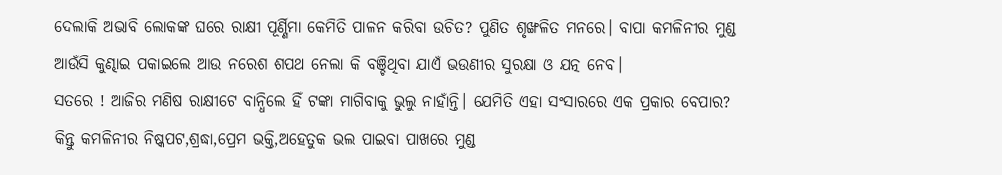ଦେଲାକି ଅଭାବି ଲୋକଙ୍କ ଘରେ ରାକ୍ଷୀ ପୂର୍ଣ୍ଣିମା କେମିତି ପାଳନ କରିବା ଉଚିତ? ପୁଣିତ ଶୃଙ୍ଖଳିତ ମନରେ। ବାପା କମଳିନୀର ମୁଣ୍ଡ ଆଉଁସି କୁଣ୍ଢାଇ ପକାଇଲେ ଆଉ ନରେଶ ଶପଥ ନେଲା କି ବଞ୍ଚିଥିବା ଯାଏଁ ଭଉଣୀର ସୁରକ୍ଷା ଓ ଯତ୍ନ ନେବ।
ସତରେ ! ଆଜିର ମଣିଷ ରାକ୍ଷୀଟେ ବାନ୍ଧିଲେ ହିଁ ଟଙ୍କା ମାଗିବାକୁ ଭୁଲୁ ନାହାଁନ୍ତି। ଯେମିତି ଏହା ସଂସାରରେ ଏକ ପ୍ରକାର ବେପାର? କିନ୍ତୁ କମଳିନୀର ନିଷ୍କପଟ,ଶ୍ରଦ୍ଧା,ପ୍ରେମ ଭକ୍ତି,ଅହେତୁକ ଭଲ ପାଇବା ପାଖରେ ମୁଣ୍ଡ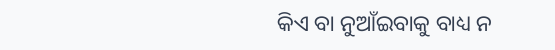କିଏ ବା ନୁଆଁଇବାକୁ ବାଧ୍ୟ ନ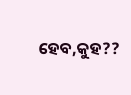ହେବ,କୁହ??